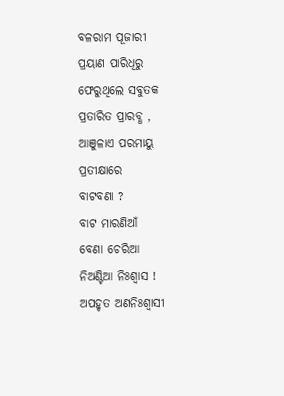ବଳରାମ ପୂଜାରୀ
ପ୍ରୟାଣ ପାରିଧିରୁ
ଫେରୁଥିଲେ ସବୁତକ
ପ୍ରତାରିତ ପ୍ରାରବ୍ଧ ,
ଆଞୁଳାଏ ପରମାୟୁ
ପ୍ରତୀକ୍ଷାରେ
ବାଟବଣା ?
ବାଟ ମାରଣିଆଁ
ବେଣା ଚେରିଆ
ନିଅଣ୍ଟିଆ ନିଃଶ୍ଵାସ !
ଅପହୃତ ଅଣନିଃଶ୍ବାସୀ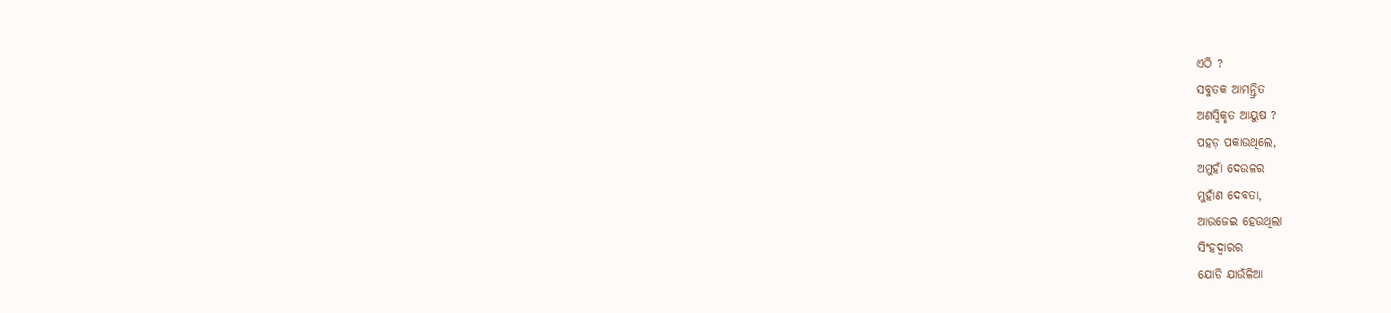ଏଠି ?
ସବୁତକ ଆମନ୍ତ୍ରିତ
ଅଣସ୍ଵିକୃତ ଆୟୁଷ ?
ପହଡ଼ ପକାଉଥିଲେ,
ଅମୁହାଁ ଦେଉଳର
ମୁହାଁଣ ଦେବତା,
ଆଉଜେଇ ହେଉଥିଲା
ସିଂହଦ୍ଵାରର
ଯୋଡି ଯାଉଁଳିଆ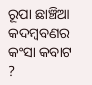ରୂପା ଛାଞ୍ଚିଆ
କଦମ୍ବବଣର
କଂସା କବାଟ ?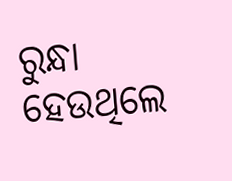ରୁନ୍ଧା ହେଉଥିଲେ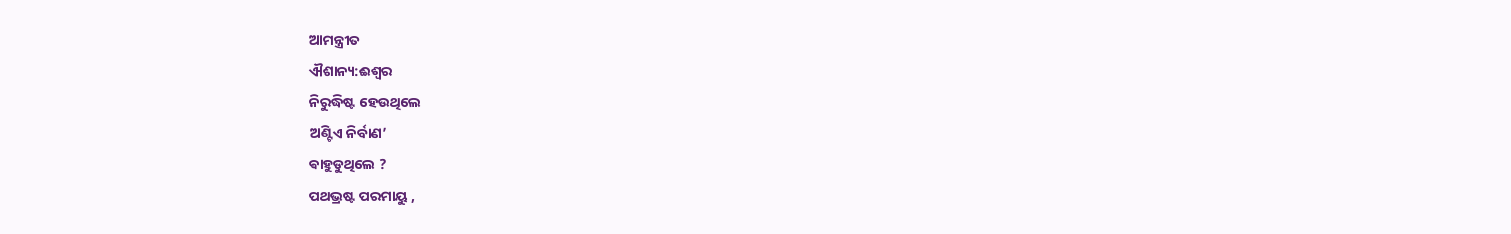ଆମନ୍ତ୍ରୀତ
ଐଶାନ୍ୟ:ଈଶ୍ୱର
ନିରୁଦ୍ଧିଷ୍ଟ ହେଉଥିଲେ
ଅଣ୍ଟିଏ ନିର୍ବାଣ’
ଵାହୁଡୁଥିଲେ ?
ପଥଭ୍ରଷ୍ଟ ପରମାୟୁ ,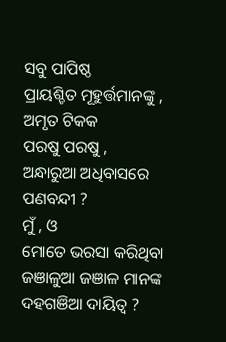ସବୁ ପାପିଷ୍ଠ
ପ୍ରାୟଶ୍ଚିତ ମୂହୁର୍ତ୍ତମାନଙ୍କୁ ,
ଅମୃତ ଟିକକ
ପରଷୁ ପରଷୁ ,
ଅନ୍ଧାରୁଆ ଅଧିବାସରେ
ପଣବନ୍ଦୀ ?
ମୁଁ , ଓ
ମୋତେ ଭରସା କରିଥିବା
ଜଞାଳୁଆ ଜଞାଳ ମାନଙ୍କ
ଦହଗଞିଆ ଦାୟିତ୍ଵ ?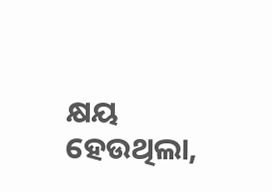କ୍ଷୟ ହେଉଥିଲା,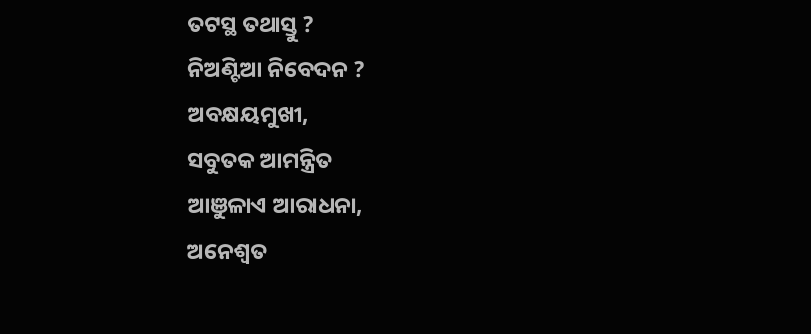ତଟସ୍ଥ ତଥାସ୍ତୁ ?
ନିଅଣ୍ଟିଆ ନିବେଦନ ?
ଅବକ୍ଷୟମୁଖୀ,
ସବୁତକ ଆମନ୍ତ୍ରିତ
ଆଞୁଳାଏ ଆରାଧନା,
ଅନେଶ୍ୱତ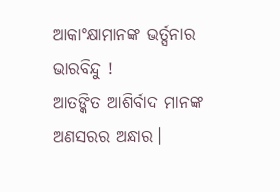ଆକାଂକ୍ଷାମାନଙ୍କ ଭର୍ତ୍ସନାର ଭାରବିନ୍ଦୁ !
ଆତଙ୍କିତ ଆଶିର୍ବାଦ ମାନଙ୍କ
ଅଣସରର ଅନ୍ଧାର।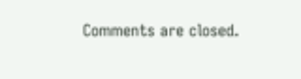Comments are closed.